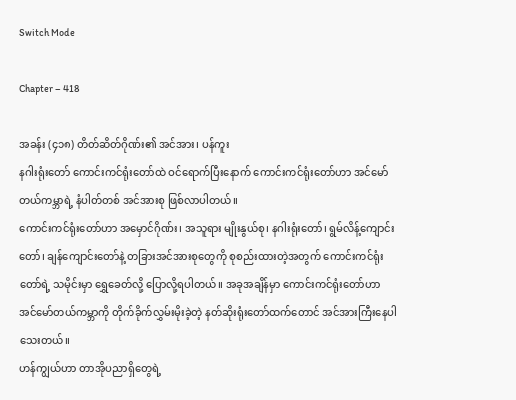Switch Mode

Chapter – 418

အခန်း (၄၁၈) တိတ်ဆိတ်ဂိုဏ်း၏ အင်အား၊ ပန်ကူး
နဂါးရုံးတော် ကောင်းကင်ရုံးတော်ထဲ ဝင်ရောက်ပြီးနောက် ကောင်းကင်ရုံးတော်ဟာ အင်မော်တယ်ကမ္ဘာရဲ့ နံပါတ်တစ် အင်အားစု ဖြစ်လာပါတယ်။
ကောင်းကင်ရုံးတော်ဟာ အမှောင်ဂိုဏ်း၊ အသူရား မျိုးနွယ်စု၊ နဂါးရုံးတော်၊ ရွမ်လိန့်ကျောင်းတော်၊ ချန်ကျောင်းတော်နဲ့ တခြားအင်အားစုတွေကို စုစည်းထားတဲ့အတွက် ကောင်းကင်ရုံးတော်ရဲ့ သမိုင်းမှာ ရွှေခေတ်လို့ ပြောလို့ရပါတယ်။ အခုအချိန်မှာ ကောင်းကင်ရုံးတော်ဟာ အင်မော်တယ်ကမ္ဘာကို တိုက်ခိုက်လွှမ်းမိုးခဲ့တဲ့ နတ်ဆိုးရုံးတော်ထက်တောင် အင်အားကြီးနေပါသေးတယ်။
ဟန်ကျွယ်ဟာ တာအိုပညာရှိတွေရဲ့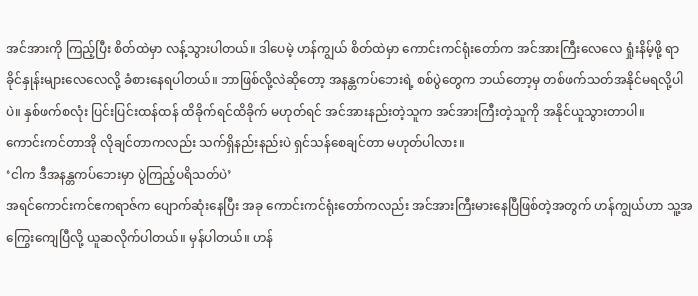အင်အားကို ကြည့်ပြီး စိတ်ထဲမှာ လန့်သွားပါတယ်။ ဒါပေမဲ့ ဟန်ကျွယ် စိတ်ထဲမှာ ကောင်းကင်ရုံးတော်က အင်အားကြီးလေလေ ရှုံးနိမ့်ဖို့ ရာခိုင်နှုန်းများလေလေလို့ ခံစားနေရပါတယ်။ ဘာဖြစ်လို့လဲဆိုတော့ အနန္တကပ်ဘေးရဲ့ စစ်ပွဲတွေက ဘယ်တော့မှ တစ်ဖက်သတ်အနိုင်မရလို့ပါပဲ။ နှစ်ဖက်စလုံး ပြင်းပြင်းထန်ထန် ထိခိုက်ရင်ထိခိုက် မဟုတ်ရင် အင်အားနည်းတဲ့သူက အင်အားကြီးတဲ့သူကို အနိုင်ယူသွားတာပါ။
ကောင်းကင်တာအို လိုချင်တာကလည်း သက်ရှိနည်းနည်းပဲ ရှင်သန်စေချင်တာ မဟုတ်ပါလား။
‘ငါက ဒီအနန္တကပ်ဘေးမှာ ပွဲကြည့်ပရိသတ်ပဲ’
အရင်ကောင်းကင်ဧကရာဇ်က ပျောက်ဆုံးနေပြီး အခု ကောင်းကင်ရုံးတော်ကလည်း အင်အားကြီးမားနေပြီဖြစ်တဲ့အတွက် ဟန်ကျွယ်ဟာ သူ့အကြွေးကျေပြီလို့ ယူဆလိုက်ပါတယ်။ မှန်ပါတယ်။ ဟန်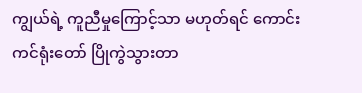ကျွယ်ရဲ့ ကူညီမှုကြောင့်သာ မဟုတ်ရင် ကောင်းကင်ရုံးတော် ပြိုကွဲသွားတာ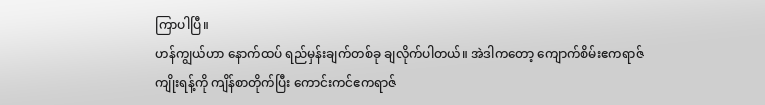ကြာပါပြီ။
ဟန်ကျွယ်ဟာ နောက်ထပ် ရည်မှန်းချက်တစ်ခု ချလိုက်ပါတယ်။ အဲဒါကတော့ ကျောက်စိမ်းဧကရာဇ် ကျိုးရန့်ကို ကျိန်စာတိုက်ပြီး ကောင်းကင်ဧကရာဇ်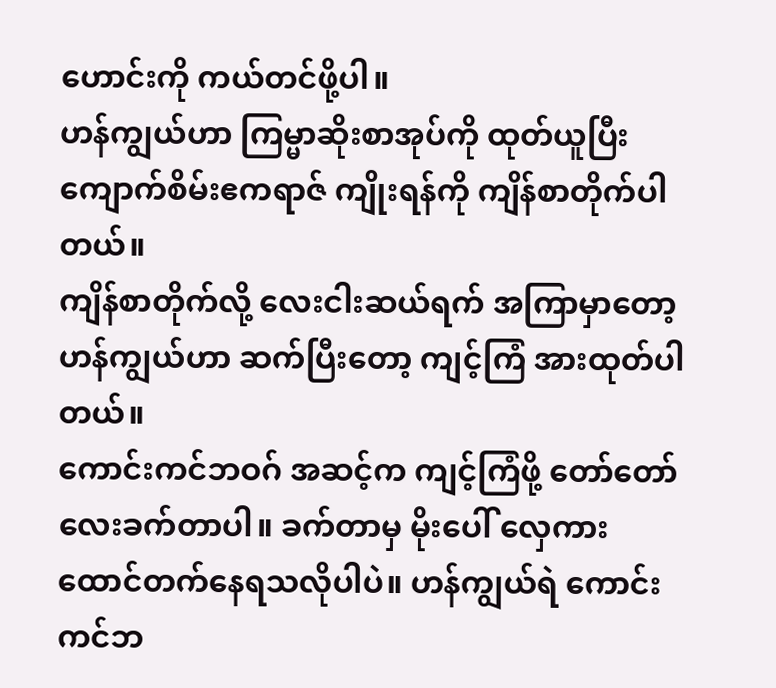ဟောင်းကို ကယ်တင်ဖို့ပါ။
ဟန်ကျွယ်ဟာ ကြမ္မာဆိုးစာအုပ်ကို ထုတ်ယူပြီး ကျောက်စိမ်းဧကရာဇ် ကျိုးရန်ကို ကျိန်စာတိုက်ပါတယ်။
ကျိန်စာတိုက်လို့ လေးငါးဆယ်ရက် အကြာမှာတော့ ဟန်ကျွယ်ဟာ ဆက်ပြီးတော့ ကျင့်ကြံ အားထုတ်ပါတယ်။
ကောင်းကင်ဘဝဂ် အဆင့်က ကျင့်ကြံဖို့ တော်တော်လေးခက်တာပါ။ ခက်တာမှ မိုးပေါ် လှေကား ထောင်တက်နေရသလိုပါပဲ။ ဟန်ကျွယ်ရဲ ကောင်းကင်ဘ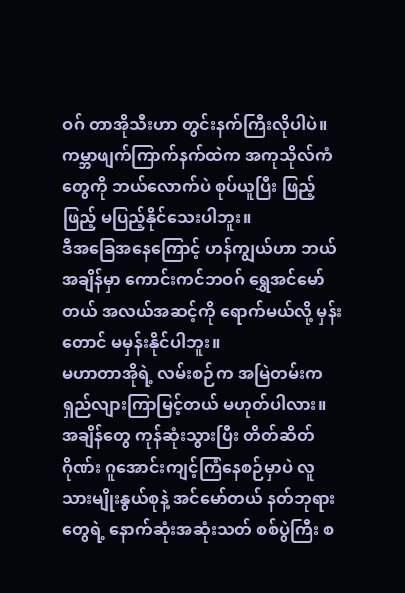ဝဂ် တာအိုသီးဟာ တွင်းနက်ကြီးလိုပါပဲ။ ကမ္ဘာဖျက်ကြာက်နက်ထဲက အကုသိုလ်ကံတွေကို ဘယ်လောက်ပဲ စုပ်ယူပြီး ဖြည့်ဖြည့် မပြည့်နိုင်သေးပါဘူး။
ဒီအခြေအနေကြောင့် ဟန်ကျွယ်ဟာ ဘယ်အချိန်မှာ ကောင်းကင်ဘဝဂ် ရွှေအင်မော်တယ် အလယ်အဆင့်ကို ရောက်မယ်လို့ မှန်းတောင် မမှန်းနိုင်ပါဘူး။
မဟာတာအိုရဲ့ လမ်းစဉ်က အမြဲတမ်းက ရှည်လျားကြာမြင့်တယ် မဟုတ်ပါလား။
အချိန်တွေ ကုန်ဆုံးသွားပြီး တိတ်ဆိတ်ဂိုဏ်း ဂူအောင်းကျင့်ကြံနေစဉ်မှာပဲ လူသားမျိုးနွယ်စုနဲ့ အင်မော်တယ် နတ်ဘုရားတွေရဲ့ နောက်ဆုံးအဆုံးသတ် စစ်ပွဲကြီး စ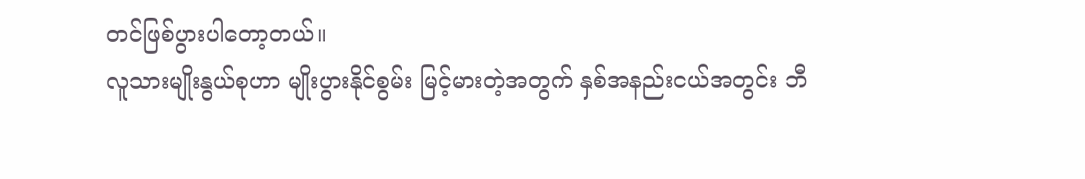တင်ဖြစ်ပွားပါတော့တယ်။
လူသားမျိုးနွယ်စုဟာ မျိုးပွားနိုင်စွမ်း မြင့်မားတဲ့အတွက် နှစ်အနည်းငယ်အတွင်း ဘီ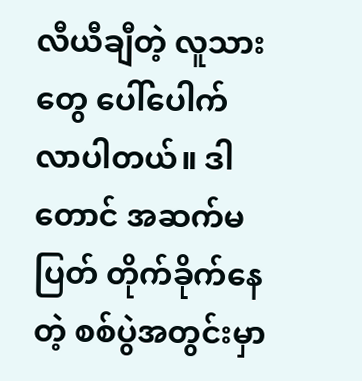လီယီချီတဲ့ လူသားတွေ ပေါ်ပေါက်လာပါတယ်။ ဒါတောင် အဆက်မပြတ် တိုက်ခိုက်နေတဲ့ စစ်ပွဲအတွင်းမှာ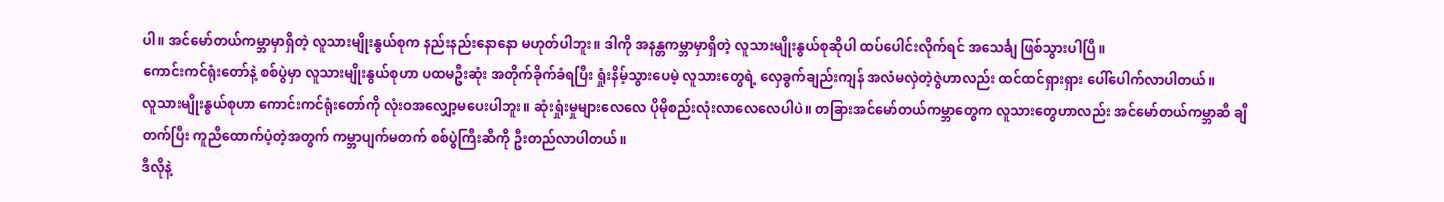ပါ။ အင်မော်တယ်ကမ္ဘာမှာရှိတဲ့ လူသားမျိုးနွယ်စုက နည်းနည်းနောနော မဟုတ်ပါဘူး။ ဒါကို အနန္တကမ္ဘာမှာရှိတဲ့ လူသားမျိုးနွယ်စုဆိုပါ ထပ်ပေါင်းလိုက်ရင် အသေင်္ချ ဖြစ်သွားပါပြီ။
ကောင်းကင်ရုံးတော်နဲ့ စစ်ပွဲမှာ လူသားမျိုးနွယ်စုဟာ ပထမဦးဆုံး အတိုက်ခိုက်ခံရပြီး ရှုံးနိမ့်သွားပေမဲ့ လူသားတွေရဲ့ လှေခွက်ချည်းကျန် အလံမလှဲတဲ့ဇွဲဟာလည်း ထင်ထင်ရှားရှား ပေါ်ပေါက်လာပါတယ်။
လူသားမျိုးနွယ်စုဟာ ကောင်းကင်ရုံးတော်ကို လုံးဝအလျှော့မပေးပါဘူး။ ဆုံးရှုံးမှုများလေလေ ပိုမိုစည်းလုံးလာလေလေပါပဲ။ တခြားအင်မော်တယ်ကမ္ဘာတွေက လူသားတွေဟာလည်း အင်မော်တယ်ကမ္ဘာဆီ ချီတက်ပြီး ကူညီထောက်ပံ့တဲ့အတွက် ကမ္ဘာပျက်မတက် စစ်ပွဲကြီးဆီကို ဦးတည်လာပါတယ်။
ဒီလိုနဲ့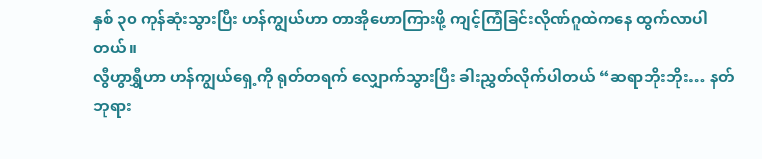နှစ် ၃၀ ကုန်ဆုံးသွားပြီး ဟန်ကျွယ်ဟာ တာအိုဟောကြားဖို့ ကျင့်ကြံခြင်းလိုဏ်ဂူထဲကနေ ထွက်လာပါတယ်။
လွီဟွာရွှီဟာ ဟန်ကျွယ်ရှေ့ကို ရုတ်တရက် လျှောက်သွားပြီး ခါးညွှတ်လိုက်ပါတယ် “ဆရာဘိုးဘိုး… နတ်ဘုရား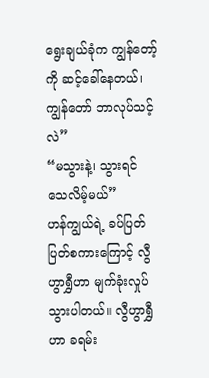ရွေးချယ်ခုံက ကျွန်တော့်ကို ဆင့်ခေါ်နေတယ်၊ ကျွန်တော် ဘာလုပ်သင့်လဲ”
“မသွားနဲ့၊ သွားရင် သေလိမ့်မယ်”
ဟန်ကျွယ်ရဲ့ ခပ်ပြတ်ပြတ်စကားကြောင့် လွီဟွာရွှီဟာ မျက်ခုံးလှုပ်သွားပါတယ်။ လွီဟွာရွှီဟာ ခရမ်း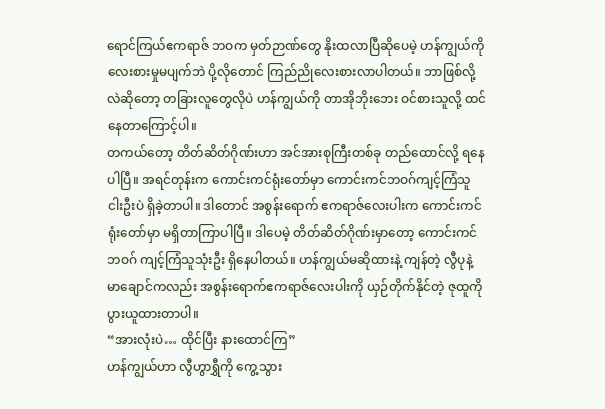ရောင်ကြယ်ဧကရာဇ် ဘဝက မှတ်ဉာဏ်တွေ နိုးထလာပြီဆိုပေမဲ့ ဟန်ကျွယ်ကို လေးစားမှုမပျက်ဘဲ ပို့လိုတောင် ကြည်ညိုလေးစားလာပါတယ်။ ဘာဖြစ်လို့လဲဆိုတော့ တခြားလူတွေလိုပဲ ဟန်ကျွယ်ကို တာအိုဘိုးဘေး ဝင်စားသူလို့ ထင်နေတာကြောင့်ပါ။
တကယ်တော့ တိတ်ဆိတ်ဂိုဏ်းဟာ အင်အားစုကြီးတစ်ခု တည်ထောင်လို့ ရနေပါပြီ။ အရင်တုန်းက ကောင်းကင်ရုံးတော်မှာ ကောင်းကင်ဘဝဂ်ကျင့်ကြံသူ ငါးဦးပဲ ရှိခဲ့တာပါ။ ဒါတောင် အစွန်းရောက် ဧကရာဇ်လေးပါးက ကောင်းကင်ရုံးတော်မှာ မရှိတာကြာပါပြီ။ ဒါပေမဲ့ တိတ်ဆိတ်ဂိုဏ်းမှာတော့ ကောင်းကင်ဘဝဂ် ကျင့်ကြံသူသုံးဦး ရှိနေပါတယ်။ ဟန်ကျွယ်မဆိုထားနဲ့ ကျန်တဲ့ လွီပုနဲ့ မာချောင်ကလည်း အစွန်းရောက်ဧကရာဇ်လေးပါးကို ယှဉ်တိုက်နိုင်တဲ့ ဇုထူကို ပွားယူထားတာပါ။
“အားလုံးပဲ… ထိုင်ပြီး နားထောင်ကြ”
ဟန်ကျွယ်ဟာ လွီဟွာရွှီကို ကွေ့သွား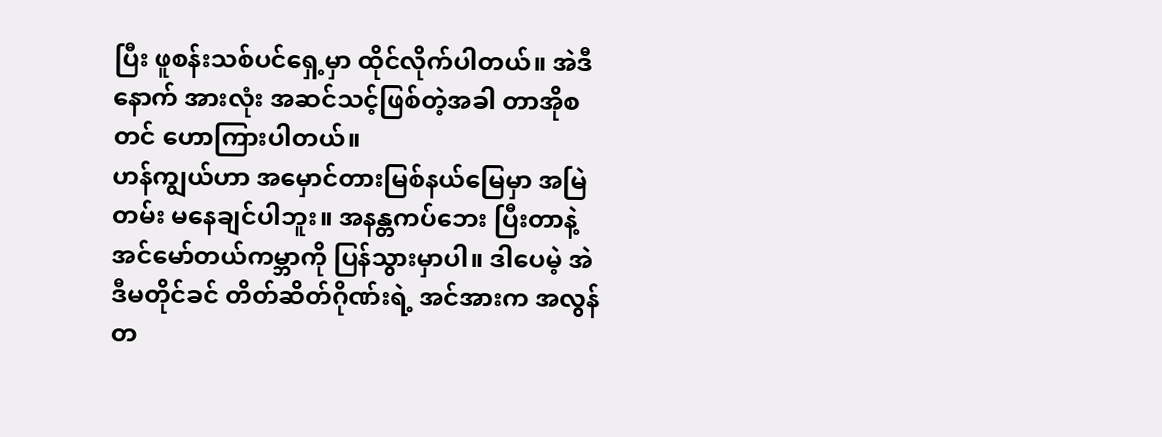ပြီး ဖူစန်းသစ်ပင်ရှေ့မှာ ထိုင်လိုက်ပါတယ်။ အဲဒီနောက် အားလုံး အဆင်သင့်ဖြစ်တဲ့အခါ တာအိုစတင် ဟောကြားပါတယ်။
ဟန်ကျွယ်ဟာ အမှောင်တားမြစ်နယ်မြေမှာ အမြဲတမ်း မနေချင်ပါဘူး။ အနန္တကပ်ဘေး ပြီးတာနဲ့ အင်မော်တယ်ကမ္ဘာကို ပြန်သွားမှာပါ။ ဒါပေမဲ့ အဲဒီမတိုင်ခင် တိတ်ဆိတ်ဂိုဏ်းရဲ့ အင်အားက အလွန်တ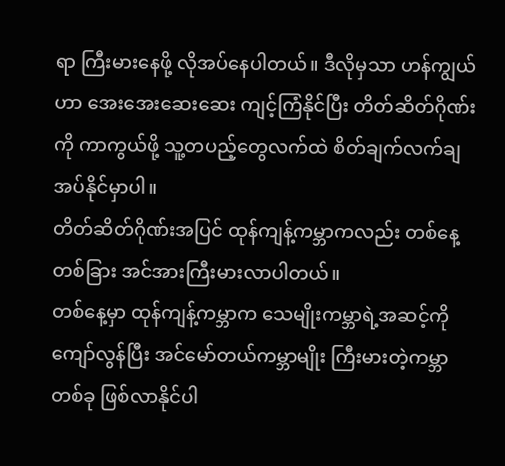ရာ ကြီးမားနေဖို့ လိုအပ်နေပါတယ်။ ဒီလိုမှသာ ဟန်ကျွယ်ဟာ အေးအေးဆေးဆေး ကျင့်ကြံနိုင်ပြီး တိတ်ဆိတ်ဂိုဏ်းကို ကာကွယ်ဖို့ သူ့တပည့်တွေလက်ထဲ စိတ်ချက်လက်ချ အပ်နိုင်မှာပါ။
တိတ်ဆိတ်ဂိုဏ်းအပြင် ထုန်ကျန့်ကမ္ဘာကလည်း တစ်နေ့တစ်ခြား အင်အားကြီးမားလာပါတယ်။
တစ်နေ့မှာ ထုန်ကျန့်ကမ္ဘာက သေမျိုးကမ္ဘာရဲ့အဆင့်ကို ကျော်လွန်ပြီး အင်မော်တယ်ကမ္ဘာမျိုး ကြီးမားတဲ့ကမ္ဘာတစ်ခု ဖြစ်လာနိုင်ပါ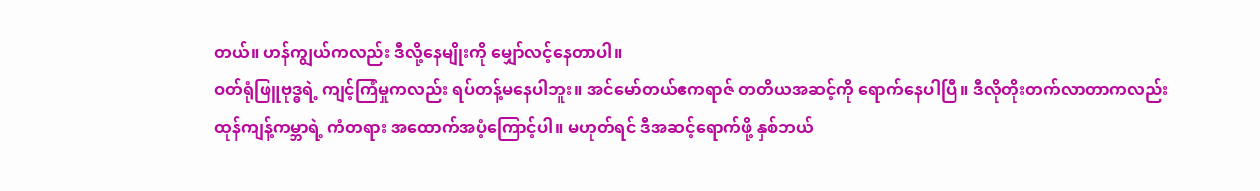တယ်။ ဟန်ကျွယ်ကလည်း ဒီလို့နေမျိုးကို မျှော်လင့်နေတာပါ။
ဝတ်ရုံဖြူဗုဒ္ဓရဲ့ ကျင့်ကြံမှုကလည်း ရပ်တန့်မနေပါဘူး။ အင်မော်တယ်ဧကရာဇ် တတိယအဆင့်ကို ရောက်နေပါပြီ။ ဒီလိုတိုးတက်လာတာကလည်း ထုန်ကျန့်ကမ္ဘာရဲ့ ကံတရား အထောက်အပံ့ကြောင့်ပါ။ မဟုတ်ရင် ဒီအဆင့်ရောက်ဖို့ နှစ်ဘယ်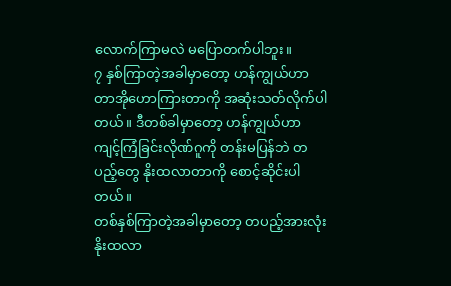လောက်ကြာမလဲ မပြောတက်ပါဘူး။
၇ နှစ်ကြာတဲ့အခါမှာတော့ ဟန်ကျွယ်ဟာ တာအိုဟောကြားတာကို အဆုံးသတ်လိုက်ပါတယ်။ ဒီတစ်ခါမှာတော့ ဟန်ကျွယ်ဟာ ကျင့်ကြံခြင်းလိုဏ်ဂူကို တန်းမပြန်ဘဲ တပည့်တွေ နိုးထလာတာကို စောင့်ဆိုင်းပါတယ်။
တစ်နှစ်ကြာတဲ့အခါမှာတော့ တပည့်အားလုံး နိုးထလာ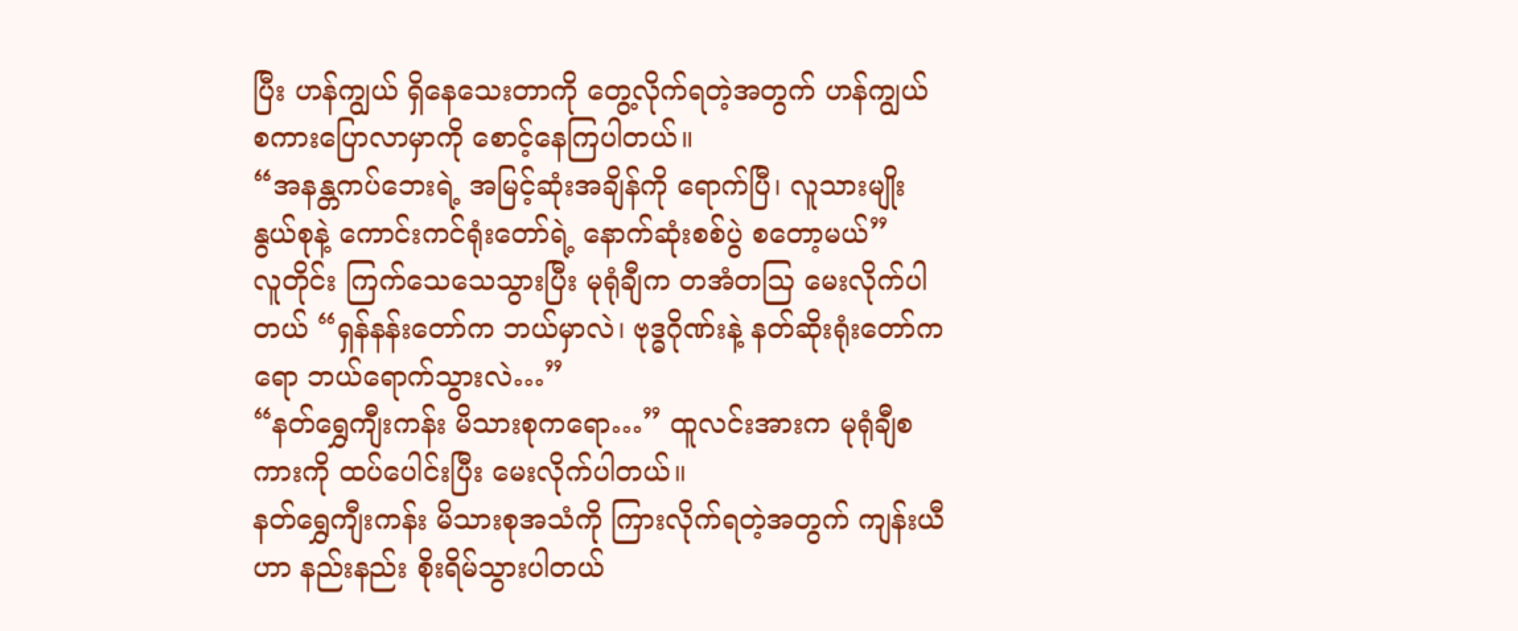ပြီး ဟန်ကျွယ် ရှိနေသေးတာကို တွေ့လိုက်ရတဲ့အတွက် ဟန်ကျွယ် စကားပြောလာမှာကို စောင့်နေကြပါတယ်။
“အနန္တကပ်ဘေးရဲ့ အမြင့်ဆုံးအချိန်ကို ‌ရောက်ပြီ၊ လူသားမျိုးနွယ်စုနဲ့ ကောင်းကင်ရုံးတော်ရဲ့ နောက်ဆုံးစစ်ပွဲ စတော့မယ်”
လူတိုင်း ကြက်သေသေသွားပြီး မုရုံချီက တအံတဩ မေးလိုက်ပါတယ် “ရှန်နန်းတော်က ဘယ်မှာလဲ၊ ဗုဒ္ဓဂိုဏ်းနဲ့ နတ်ဆိုးရုံးတော်ကရော ဘယ်ရောက်သွားလဲ…”
“နတ်ရွှေကျီးကန်း မိသားစုကရော…” ထူလင်းအားက မုရုံချီစကားကို ထပ်ပေါင်းပြီး မေးလိုက်ပါတယ်။
နတ်ရွှေကျီးကန်း မိသားစုအသံကို ကြားလိုက်ရတဲ့အတွက် ကျန်းယီဟာ နည်းနည်း စိုးရိမ်သွားပါတယ်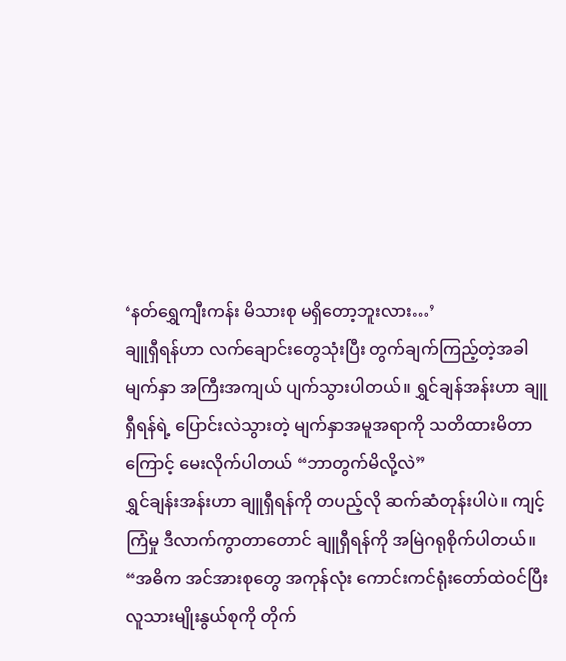‘နတ်ရွှေကျီးကန်း မိသားစု မရှိတော့ဘူးလား…’
ချူရှီရန်ဟာ လက်ချောင်းတွေသုံးပြီး တွက်ချက်ကြည့်တဲ့အခါ မျက်နှာ အကြီးအကျယ် ပျက်သွားပါတယ်။ ရွှင်ချန်အန်းဟာ ချူရှီရန်ရဲ့ ပြောင်းလဲသွားတဲ့ မျက်နှာအမူအရာကို သတိထားမိတာကြောင့် မေးလိုက်ပါတယ် “ဘာတွက်မိလို့လဲ”
ရွှင်ချန်းအန်းဟာ ချူရှီရန်ကို တပည့်လို ဆက်ဆံတုန်းပါပဲ။ ကျင့်ကြံမှု ဒီလာက်ကွာတာတောင် ချူရှီရန်ကို အမြဲဂရုစိုက်ပါတယ်။
“အဓိက အင်အားစုတွေ အကုန်လုံး ကောင်းကင်ရုံးတော်ထဲဝင်ပြီး လူသားမျိုးနွယ်စုကို တိုက်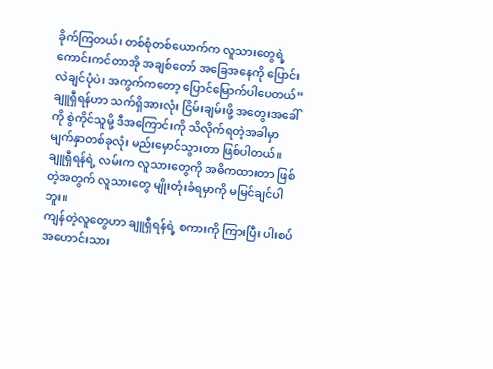ခိုက်ကြတယ်၊ တစ်စုံတစ်ယောက်က လူသားတွေရဲ့ ကောင်းကင်တာအို အချစ်တော် အခြေအနေကို ပြောင်းလဲချင်ပုံပဲ၊ အကွက်ကတော့ ပြောင်မြောက်ပါပေတယ်”
ချူရှီရန်ဟာ သက်ရှိအားလုံး ငြိမ်းချမ်းဖို့ အတွေးအခေါ်ကို စွဲကိုင်သူမို့ ဒီအကြောင်းကို သိလိုက်ရတဲ့အခါမှာ မျက်နှာတစ်ခုလုံး မည်းမှောင်သွားတာ ဖြစ်ပါတယ်။ ချူရှီရန်ရဲ့ လမ်းက လူသားတွေကို အဓိကထားတာ ဖြစ်တဲ့အတွက် လူသားတွေ မျိုးတုံးခံရမှာကို မမြင်ချင်ပါဘူး။
ကျန်တဲ့လူတွေဟာ ချူရှီရန်ရဲ့ စကားကို ကြားပြီး ပါးစပ်အဟောင်းသား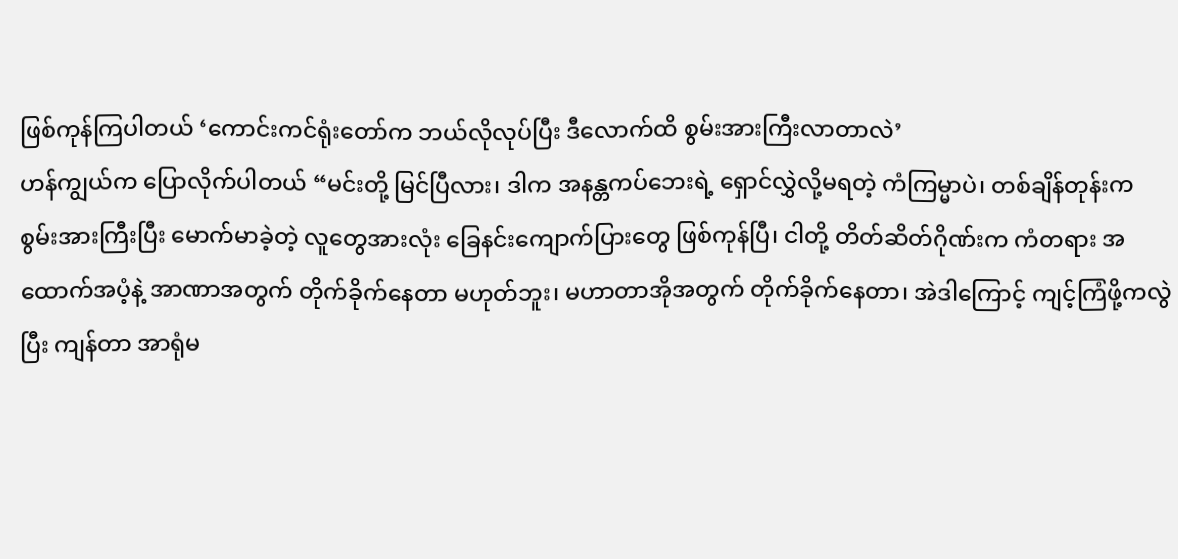ဖြစ်ကုန်ကြပါတယ် ‘ကောင်းကင်ရုံးတော်က ဘယ်လိုလုပ်ပြီး ဒီလောက်ထိ စွမ်းအားကြီးလာတာလဲ’
ဟန်ကျွယ်က ပြောလိုက်ပါတယ် “မင်းတို့ မြင်ပြီလား၊ ဒါက အနန္တကပ်ဘေးရဲ့ ရှောင်လွှဲလို့မရတဲ့ ကံကြမ္မာပဲ၊ တစ်ချိန်တုန်းက စွမ်းအားကြီးပြီး မောက်မာခဲ့တဲ့ လူတွေအားလုံး ခြေနင်းကျောက်ပြားတွေ ဖြစ်ကုန်ပြီ၊ ငါတို့ တိတ်ဆိတ်ဂိုဏ်းက ကံတရား အထောက်အပံ့နဲ့ အာဏာအတွက် တိုက်ခိုက်နေတာ မဟုတ်ဘူး၊ မဟာတာအိုအတွက် တိုက်ခိုက်နေတာ၊ အဲဒါကြောင့် ကျင့်ကြံဖို့ကလွဲပြီး ကျန်တာ အာရုံမ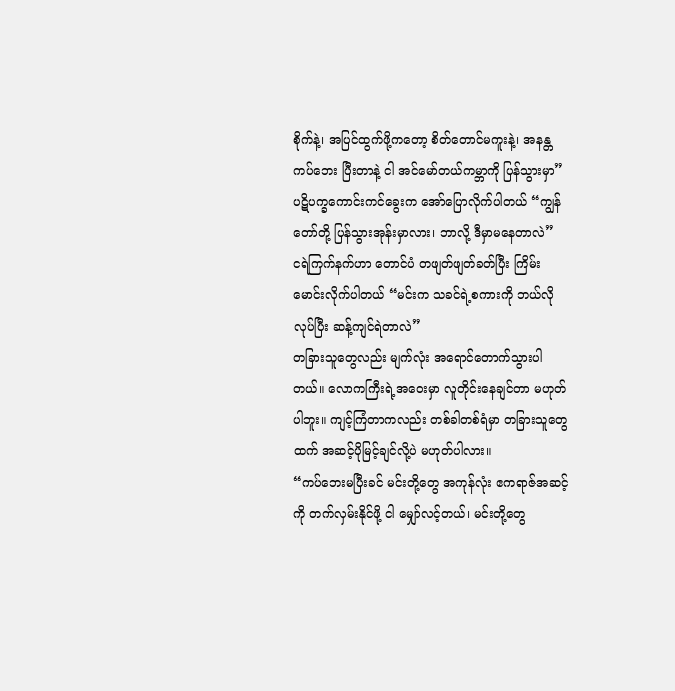စိုက်နဲ့၊ အပြင်ထွက်ဖို့ကတော့ စိတ်တောင်မကူးနဲ့၊ အနန္တကပ်ဘေး ပြီးတာနဲ့ ငါ အင်မော်တယ်ကမ္ဘာကို ပြန်သွားမှာ”
ပဋိပက္ခကောင်းကင်ခွေးက အော်ပြောလိုက်ပါတယ် “ကျွန်တော်တို့ ပြန်သွားအုန်းမှာလား၊ ဘာလို့ ဒီမှာမနေတာလဲ”
ငရဲကြက်နက်ဟာ တောင်ပံ တဖျတ်ဖျတ်ခတ်ပြီး ကြိမ်းမောင်းလိုက်ပါတယ် “မင်းက သခင်ရဲ့စကားကို ဘယ်လိုလုပ်ပြီး ဆန့်ကျင်ရဲတာလဲ”
တခြားသူတွေလည်း မျက်လုံး အရောင်တောက်သွားပါတယ်။ လောကကြီးရဲ့အဝေးမှာ လူတိုင်းနေချင်တာ မဟုတ်ပါဘူး။ ကျင့်ကြံတာကလည်း တစ်ခါတစ်ရံမှာ တခြားသူတွေထက် အဆင့်ပိုမြင့်ချင်လို့ပဲ မဟုတ်ပါလား။
“ကပ်ဘေးမပြီးခင် မင်းတို့တွေ အကုန်လုံး ဧကရာဇ်အဆင့်ကို တက်လှမ်းနိုင်ဖို့ ငါ မျှော်လင့်တယ်၊ မင်းတို့တွေ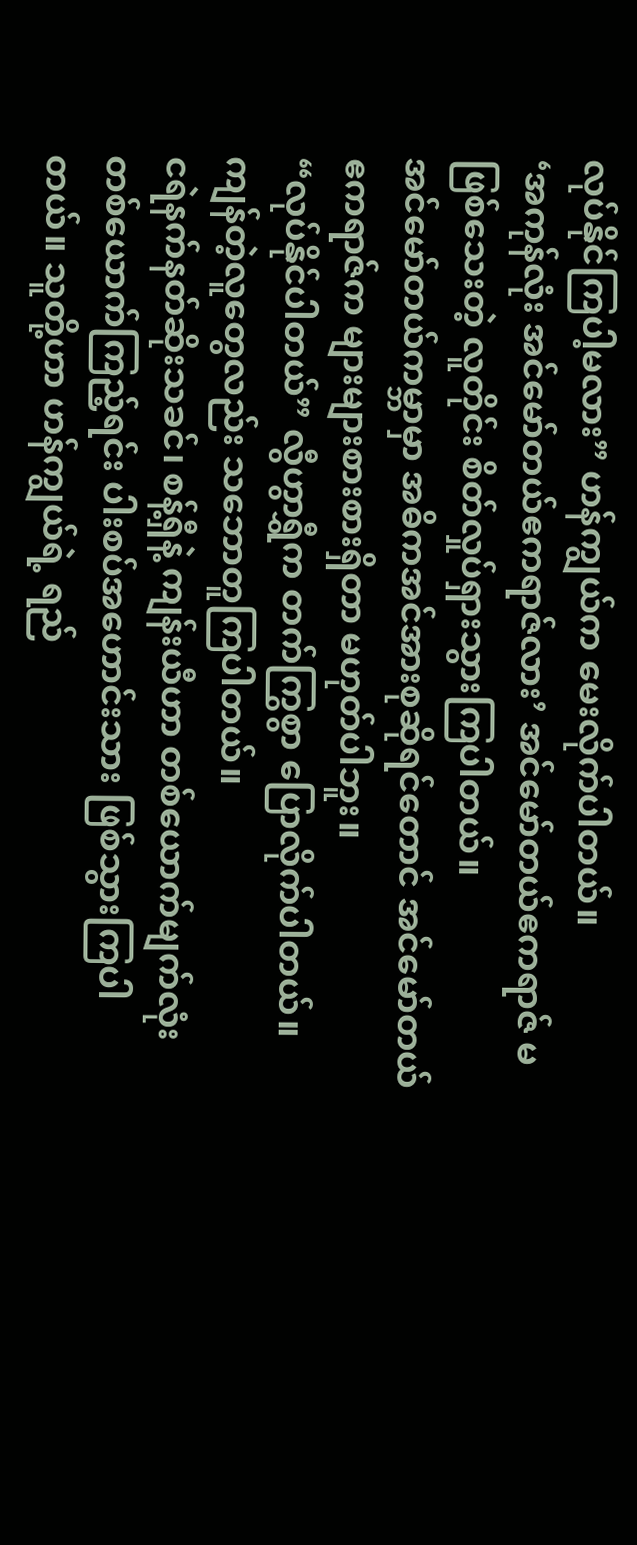လုပ်နိုင်ကြပါ့မလား” ဟန်ကျွယ်က မေးလိုက်ပါတယ်။
‘အကုန်လုံး အင်မော်တယ်ဧကရာဇ်လား’ အင်မော်တယ်ဧကရာဇ် မဖြစ်သေးတဲ့ လူတိုင်း စိတ်လှုပ်ရှားသွားကြပါတယ်။
အင်မော်တယ်ကမ္ဘာမှာ အဓိကအင်အားစုဆိုရင်တောင် အင်မော်တယ်ဧကရာဇ်က များများစားစားရှိတာ မဟုတ်ပါဘူး။
“လုပ်နိုင်ပါတယ်” လွီဟွာရွှီက တက်ကြွစွာ ပြောလိုက်ပါတယ်။ ကျန်တဲ့လူတွေလည်း သဘောတူကြပါတယ်။
ငရဲနက်နတ်ဆိုးသခင်၊ စန့်ရှီနဲ့ ကျန်းယီဟာ တစ်ယောက်မျက်လုံး တစ်ယောက်ကြည့်ရင်း ပါးစပ်အဟောင်းသား ဖြစ်သွားကြပါတယ်။ သူတို့ဟာ ဟန်ကျွယ်ရဲ့ ရည်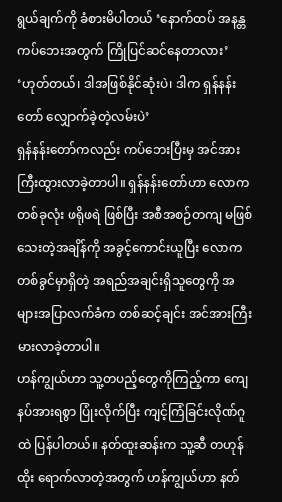ရွယ်ချက်ကို ခံစားမိပါတယ် ‘နောက်ထပ် အနန္တကပ်ဘေးအတွက် ကြိုပြင်ဆင်နေတာလား’
‘ဟုတ်တယ်၊ ဒါအဖြစ်နိုင်ဆုံးပဲ၊ ဒါက ရှန်နန်းတော် လျှောက်ခဲ့တဲ့လမ်းပဲ’
ရှန်နန်းတော်ကလည်း ကပ်ဘေးပြီးမှ အင်အားကြီးထွားလာခဲ့တာပါ။ ရှန်နန်းတော်ဟာ လောကတစ်ခုလုံး ဖရိုဖရဲ ဖြစ်ပြီး အစီအစဉ်တကျ မဖြစ်သေးတဲ့အချိန်ကို အခွင့်ကောင်းယူပြီး လောကတစ်ခွင်မှာရှိတဲ့ အရည်အချင်းရှိသူတွေကို အများအပြာလက်ခံက တစ်ဆင့်ချင်း အင်အားကြီးမားလာခဲ့တာပါ။
ဟန်ကျွယ်ဟာ သူ့တပည့်တွေကိုကြည့်ကာ ကျေနပ်အားရစွာ ပြုံးလိုက်ပြီး ကျင့်ကြံခြင်းလိုဏ်ဂူထဲ ပြန်ပါတယ်။ နတ်ထူးဆန်းက သူ့ဆီ တဟုန်ထိုး ရောက်လာတဲ့အတွက် ဟန်ကျွယ်ဟာ နတ်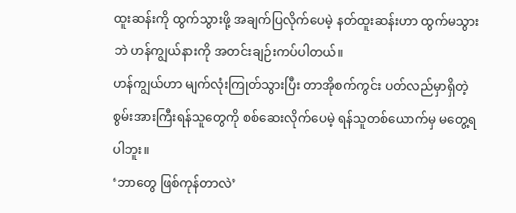ထူးဆန်းကို ထွက်သွားဖို့ အချက်ပြလိုက်ပေမဲ့ နတ်ထူးဆန်းဟာ ထွက်မသွားဘဲ ဟန်ကျွယ်နားကို အတင်းချဉ်းကပ်ပါတယ်။
ဟန်ကျွယ်ဟာ မျက်လုံးကြုတ်သွားပြီး တာအိုစက်ကွင်း ပတ်လည်မှာရှိတဲ့ စွမ်းအားကြီးရန်သူတွေကို စစ်ဆေးလိုက်ပေမဲ့ ရန်သူတစ်ယောက်မှ မတွေ့ရပါဘူး။
‘ဘာတွေ ဖြစ်ကုန်တာလဲ’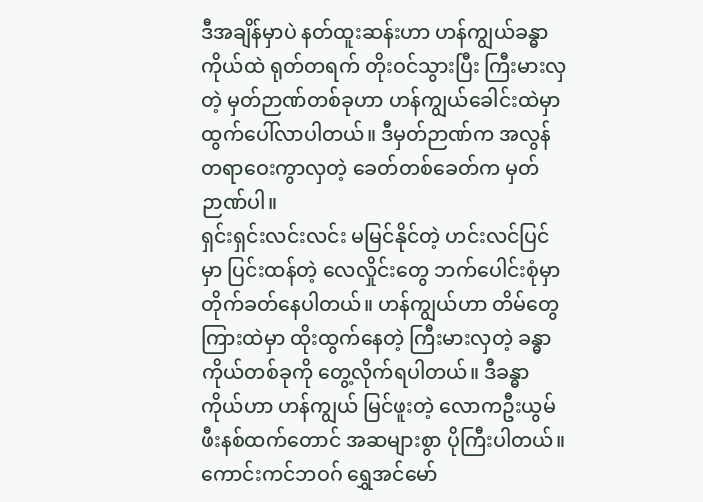ဒီအချိန်မှာပဲ နတ်ထူးဆန်းဟာ ဟန်ကျွယ်ခန္ဓာကိုယ်ထဲ ရုတ်တရက် တိုးဝင်သွားပြီး ကြီးမားလှတဲ့ မှတ်ဉာဏ်တစ်ခုဟာ ဟန်ကျွယ်ခေါင်းထဲမှာ ထွက်ပေါ်လာပါတယ်။ ဒီမှတ်ဉာဏ်က အလွန်တရာဝေးကွာလှတဲ့ ခေတ်တစ်ခေတ်က မှတ်ဉာဏ်ပါ။
ရှင်းရှင်းလင်းလင်း မမြင်နိုင်တဲ့ ဟင်းလင်ပြင်မှာ ပြင်းထန်တဲ့ လေလှိုင်းတွေ ဘက်ပေါင်းစုံမှာ တိုက်ခတ်နေပါတယ်။ ဟန်ကျွယ်ဟာ တိမ်တွေကြားထဲမှာ ထိုးထွက်နေတဲ့ ကြီးမားလှတဲ့ ခန္ဓာကိုယ်တစ်ခုကို တွေ့လိုက်ရပါတယ်။ ဒီခန္ဓာကိုယ်ဟာ ဟန်ကျွယ် မြင်ဖူးတဲ့ လောကဦးယွမ်ဖီးနစ်ထက်တောင် အဆများစွာ ပိုကြီးပါတယ်။
ကောင်းကင်ဘဝဂ် ရွှေအင်မော်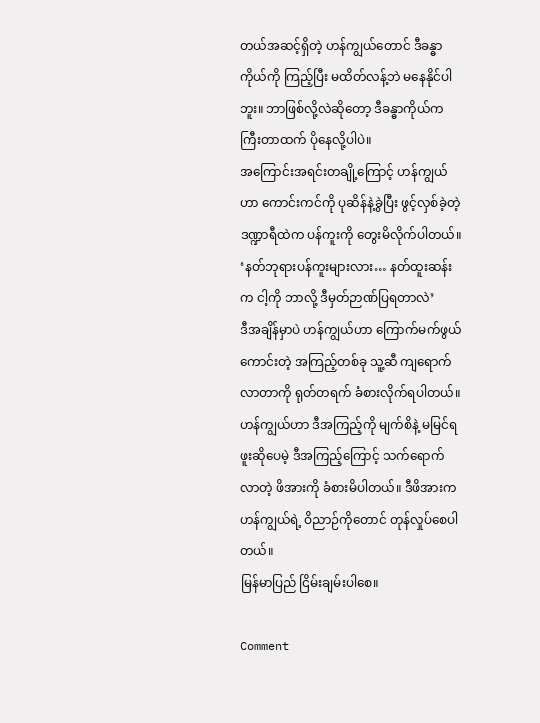တယ်အဆင့်ရှိတဲ့ ဟန်ကျွယ်တောင် ဒီခန္ဓာကိုယ်ကို ကြည့်ပြီး မထိတ်လန့်ဘဲ မနေနိုင်ပါဘူး။ ဘာဖြစ်လို့လဲဆိုတော့ ဒီခန္ဓာကိုယ်က ကြီးတာထက် ပိုနေလို့ပါပဲ။
အကြောင်းအရင်းတချို့ကြောင့် ဟန်ကျွယ်ဟာ ကောင်းကင်ကို ပုဆိန်နဲ့ခွဲပြီး ဖွင့်လှစ်ခဲ့တဲ့ ဒဏ္ဍာရီထဲက ပန်ကူးကို တွေးမိလိုက်ပါတယ်။
‘နတ်ဘုရားပန်ကူးများလား… နတ်ထူးဆန်းက ငါ့ကို ဘာလို့ ဒီမှတ်ဉာဏ်ပြရတာလဲ’
ဒီအချိန်မှာပဲ ဟန်ကျွယ်ဟာ ကြောက်မက်ဖွယ်ကောင်းတဲ့ အကြည့်တစ်ခု သူ့ဆီ ကျရောက်လာတာကို ရုတ်တရက် ခံစားလိုက်ရပါတယ်။ ဟန်ကျွယ်ဟာ ဒီအကြည့်ကို မျက်စိနဲ့ မမြင်ရဖူးဆိုပေမဲ့ ဒီအကြည့်ကြောင့် သက်ရောက်လာတဲ့ ဖိအားကို ခံစားမိပါတယ်။ ဒီဖိအားက ဟန်ကျွယ်ရဲ့ ဝိညာဉ်ကိုတောင် တုန်လှုပ်စေပါတယ်။
မြန်မာပြည် ငြိမ်းချမ်းပါစေ။

Comment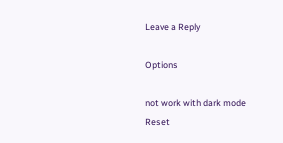Leave a Reply

Options

not work with dark mode
Reset